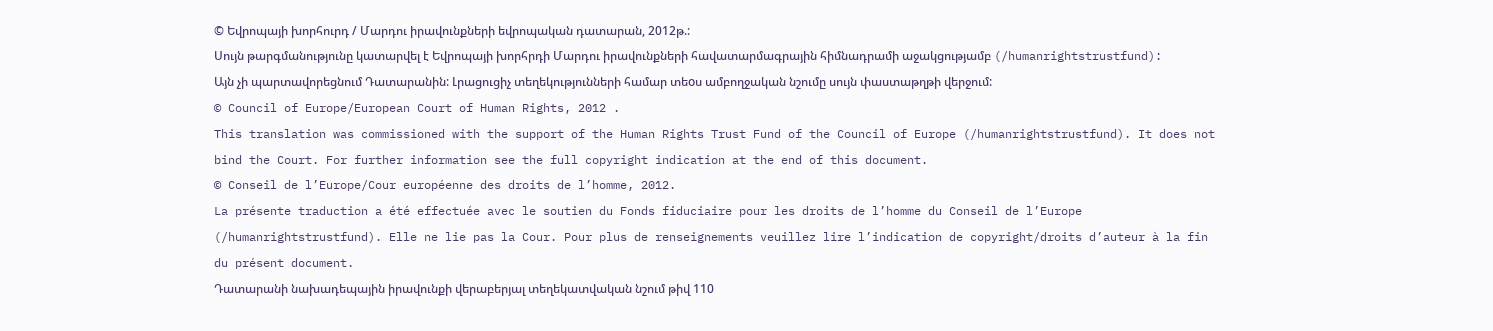© Եվրոպայի խորհուրդ / Մարդու իրավունքների եվրոպական դատարան, 2012թ.:
Սույն թարգմանությունը կատարվել է Եվրոպայի խորհրդի Մարդու իրավունքների հավատարմագրային հիմնադրամի աջակցությամբ (/humanrightstrustfund): Այն չի պարտավորեցնում Դատարանին: Լրացուցիչ տեղեկությունների համար տեoս ամբողջական նշումը սույն փաստաթղթի վերջում:
© Council of Europe/European Court of Human Rights, 2012 .
This translation was commissioned with the support of the Human Rights Trust Fund of the Council of Europe (/humanrightstrustfund). It does not bind the Court. For further information see the full copyright indication at the end of this document.
© Conseil de l’Europe/Cour européenne des droits de l’homme, 2012.
La présente traduction a été effectuée avec le soutien du Fonds fiduciaire pour les droits de l’homme du Conseil de l’Europe (/humanrightstrustfund). Elle ne lie pas la Cour. Pour plus de renseignements veuillez lire l’indication de copyright/droits d’auteur à la fin du présent document.
Դատարանի նախադեպային իրավունքի վերաբերյալ տեղեկատվական նշում թիվ 110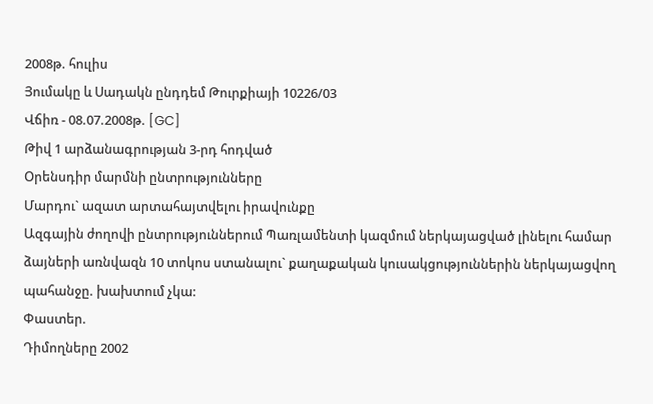2008թ. հուլիս
Յումակը և Սադակն ընդդեմ Թուրքիայի 10226/03
Վճիռ - 08.07.2008թ. [GC]
Թիվ 1 արձանագրության 3-րդ հոդված
Օրենսդիր մարմնի ընտրությունները
Մարդու` ազատ արտահայտվելու իրավունքը
Ազգային ժողովի ընտրություններում Պառլամենտի կազմում ներկայացված լինելու համար ձայների առնվազն 10 տոկոս ստանալու` քաղաքական կուսակցություններին ներկայացվող պահանջը. խախտում չկա:
Փաստեր.
Դիմողները 2002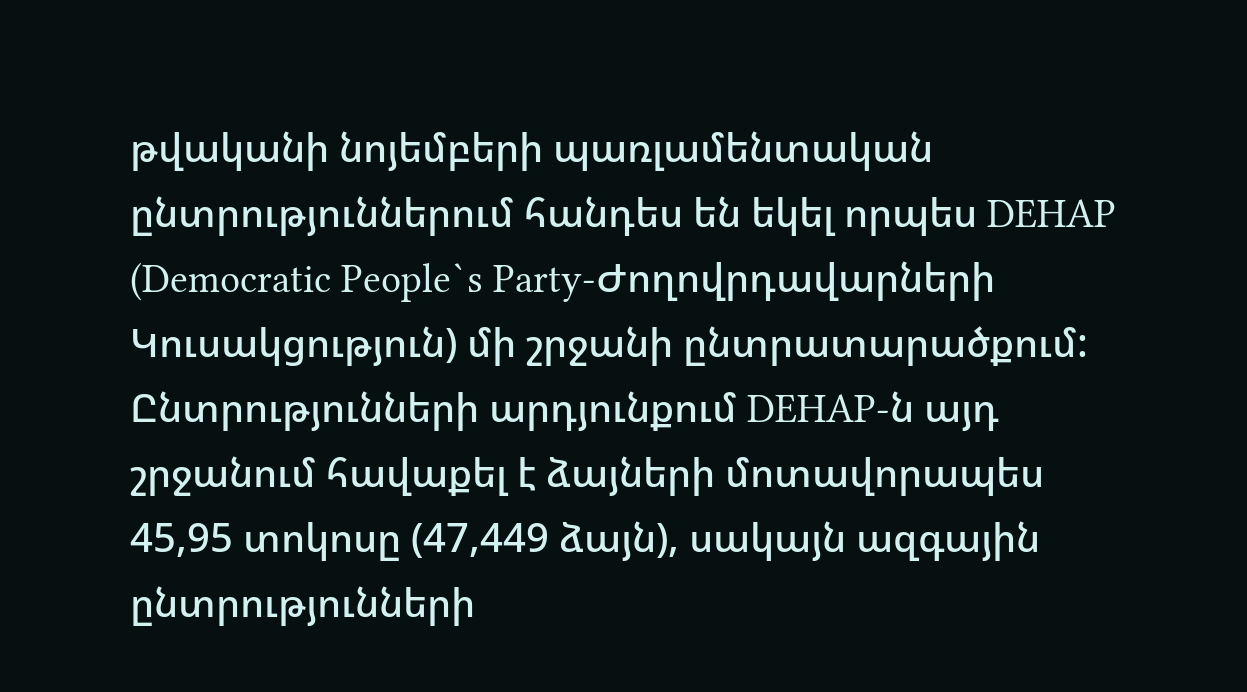թվականի նոյեմբերի պառլամենտական ընտրություններում հանդես են եկել որպես DEHAP (Democratic People`s Party-Ժողովրդավարների Կուսակցություն) մի շրջանի ընտրատարածքում: Ընտրությունների արդյունքում DEHAP-ն այդ շրջանում հավաքել է ձայների մոտավորապես 45,95 տոկոսը (47,449 ձայն), սակայն ազգային ընտրությունների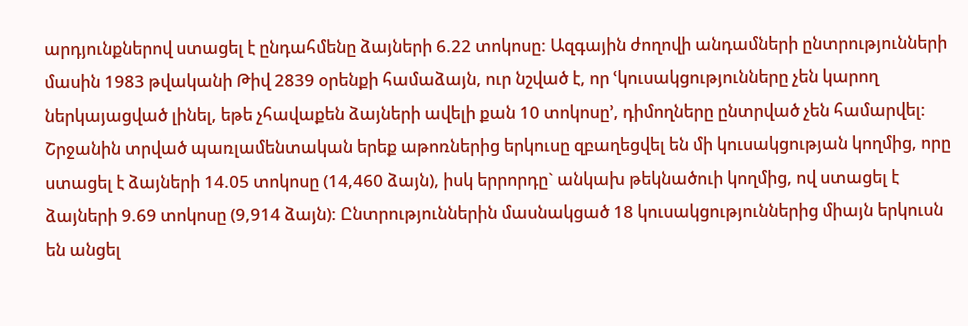արդյունքներով ստացել է ընդահմենը ձայների 6.22 տոկոսը: Ազգային ժողովի անդամների ընտրությունների մասին 1983 թվականի Թիվ 2839 օրենքի համաձայն, ուր նշված է, որ ՙկուսակցությունները չեն կարող ներկայացված լինել, եթե չհավաքեն ձայների ավելի քան 10 տոկոսը՚, դիմողները ընտրված չեն համարվել: Շրջանին տրված պառլամենտական երեք աթոռներից երկուսը զբաղեցվել են մի կուսակցության կողմից, որը ստացել է ձայների 14.05 տոկոսը (14,460 ձայն), իսկ երրորդը` անկախ թեկնածուի կողմից, ով ստացել է ձայների 9.69 տոկոսը (9,914 ձայն): Ընտրություններին մասնակցած 18 կուսակցություններից միայն երկուսն են անցել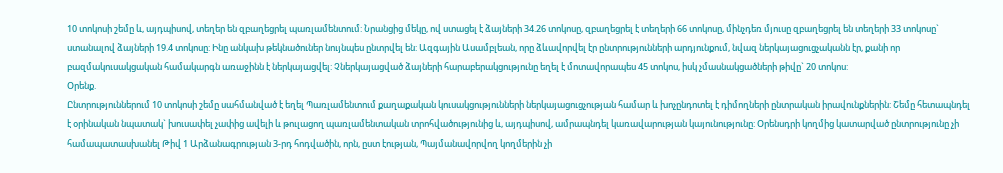10 տոկոսի շեմը և, այդպիսով, տեղեր են զբաղեցրել պառլամենտում: Նրանցից մեկը, ով ստացել է ձայների 34.26 տոկոսը, զբաղեցրել է տեղերի 66 տոկոսը, մինչդեռ մյուսը զբաղեցրել են տեղերի 33 տոկոսը` ստանալով ձայների 19.4 տոկոսը: Ինը անկախ թեկնածուներ նույնպես ընտրվել են: Ազգային Ասամբլեան, որը ձևավորվել էր ընտրությունների արդյունքում, նվազ ներկայացուցչականն էր, քանի որ բազմակուսակցական համակարգն առաջինն է ներկայացվել: Չներկայացված ձայների հարաբերակցությունը եղել է մոտավորապես 45 տոկոս, իսկ չմասնակցածների թիվը` 20 տոկոս:
Օրենք.
Ընտրություններում 10 տոկոսի շեմը սահմանված է եղել Պառլամենտում քաղաքական կուսակցությունների ներկայացուցչության համար և խոչընդոտել է դիմողների ընտրական իրավունքներին: Շեմը հետապնդել է օրինական նպատակ` խուսափել չափից ավելի և թուլացող պառլամենտական տրոհվածությունից և, այդպիսով, ամրապնդել կառավարության կայունությունը: Օրենսդրի կողմից կատարված ընտրությունը չի համապատասխանել Թիվ 1 Արձանագրության 3-րդ հոդվածին, որն, ըստ էության, Պայմանավորվող կողմերին չի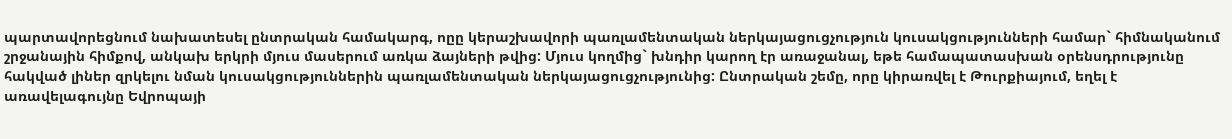պարտավորեցնում նախատեսել ընտրական համակարգ, ոըը կերաշխավորի պառլամենտական ներկայացուցչություն կուսակցությունների համար` հիմնականում շրջանային հիմքով, անկախ երկրի մյուս մասերում առկա ձայների թվից: Մյուս կողմից` խնդիր կարող էր առաջանալ, եթե համապատասխան օրենսդրությունը հակված լիներ զրկելու նման կուսակցություններին պառլամենտական ներկայացուցչությունից: Ընտրական շեմը, որը կիրառվել է Թուրքիայում, եղել է առավելագույնը Եվրոպայի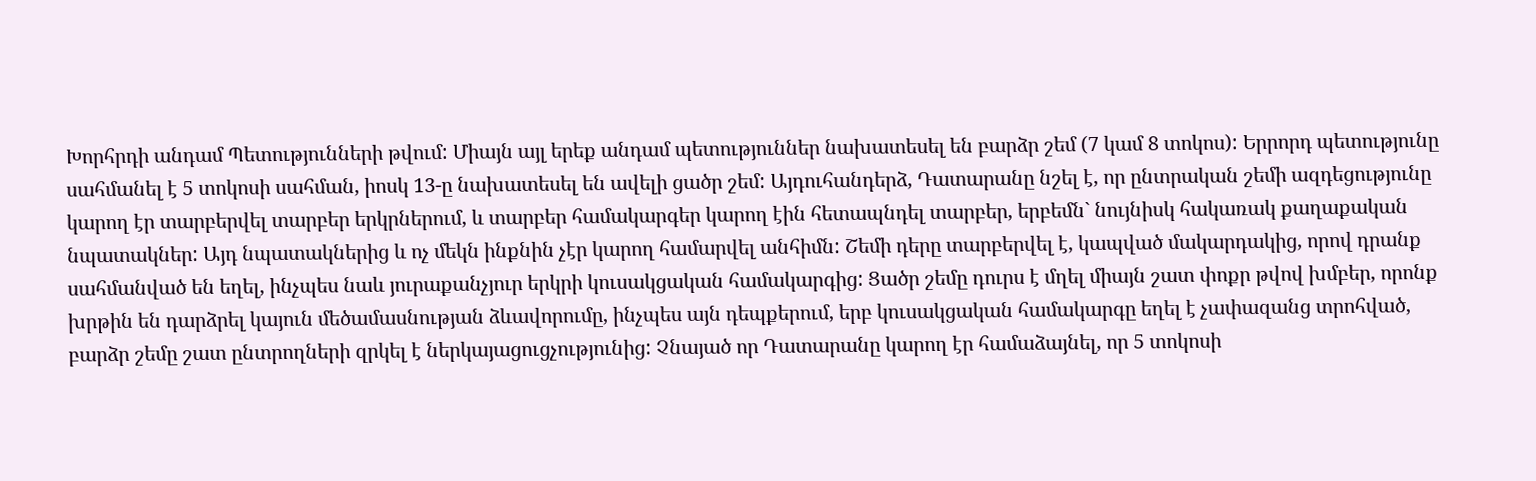Խորհրդի անդամ Պետությունների թվում: Միայն այլ երեք անդամ պետություններ նախատեսել են բարձր շեմ (7 կամ 8 տոկոս): Երրորդ պետությունը սահմանել է 5 տոկոսի սահման, իոսկ 13-ը նախատեսել են ավելի ցածր շեմ: Այդուհանդերձ, Դատարանը նշել է, որ ընտրական շեմի ազդեցությունը կարող էր տարբերվել տարբեր երկրներում, և տարբեր համակարգեր կարող էին հետապնդել տարբեր, երբեմն` նույնիսկ հակառակ քաղաքական նպատակներ: Այդ նպատակներից և ոչ մեկն ինքնին չէր կարող համարվել անհիմն: Շեմի դերը տարբերվել է, կապված մակարդակից, որով դրանք սահմանված են եղել, ինչպես նաև յուրաքանչյուր երկրի կուսակցական համակարգից: Ցածր շեմը դուրս է մղել միայն շատ փոքր թվով խմբեր, որոնք խրթին են դարձրել կայուն մեծամասնության ձևավորումը, ինչպես այն դեպքերում, երբ կուսակցական համակարգը եղել է չափազանց տրոհված, բարձր շեմը շատ ընտրողների զրկել է ներկայացուցչությունից: Չնայած որ Դատարանը կարող էր համաձայնել, որ 5 տոկոսի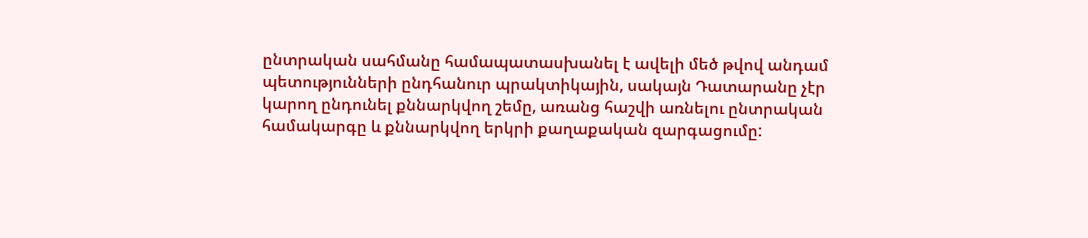ընտրական սահմանը համապատասխանել է ավելի մեծ թվով անդամ պետությունների ընդհանուր պրակտիկային, սակայն Դատարանը չէր կարող ընդունել քննարկվող շեմը, առանց հաշվի առնելու ընտրական համակարգը և քննարկվող երկրի քաղաքական զարգացումը: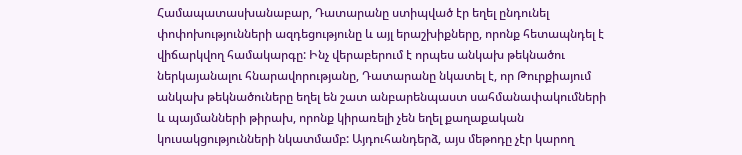Համապատասխանաբար, Դատարանը ստիպված էր եղել ընդունել փոփոխությունների ազդեցությունը և այլ երաշխիքները, որոնք հետապնդել է վիճարկվող համակարգը: Ինչ վերաբերում է որպես անկախ թեկնածու ներկայանալու հնարավորությանը, Դատարանը նկատել է, որ Թուրքիայում անկախ թեկնածուները եղել են շատ անբարենպաստ սահմանափակումների և պայմանների թիրախ, որոնք կիրառելի չեն եղել քաղաքական կուսակցությունների նկատմամբ: Այդուհանդերձ, այս մեթոդը չէր կարող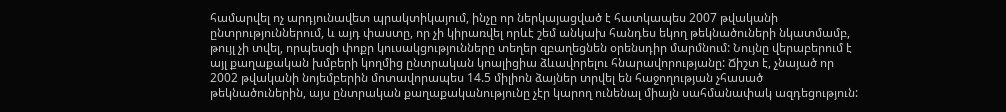համարվել ոչ արդյունավետ պրակտիկայում, ինչը որ ներկայացված է հատկապես 2007 թվականի ընտրություններում, և այդ փաստը, որ չի կիրառվել որևէ շեմ անկախ հանդես եկող թեկնածուների նկատմամբ, թույլ չի տվել, որպեսզի փոքր կուսակցությունները տեղեր զբաղեցնեն օրենսդիր մարմնում: Նույնը վերաբերում է այլ քաղաքական խմբերի կողմից ընտրական կոալիցիա ձևավորելու հնարավորությանը: Ճիշտ է, չնայած որ 2002 թվականի նոյեմբերին մոտավորապես 14.5 միլիոն ձայներ տրվել են հաջողության չհասած թեկնածուներին, այս ընտրական քաղաքականությունը չէր կարող ունենալ միայն սահմանափակ ազդեցություն: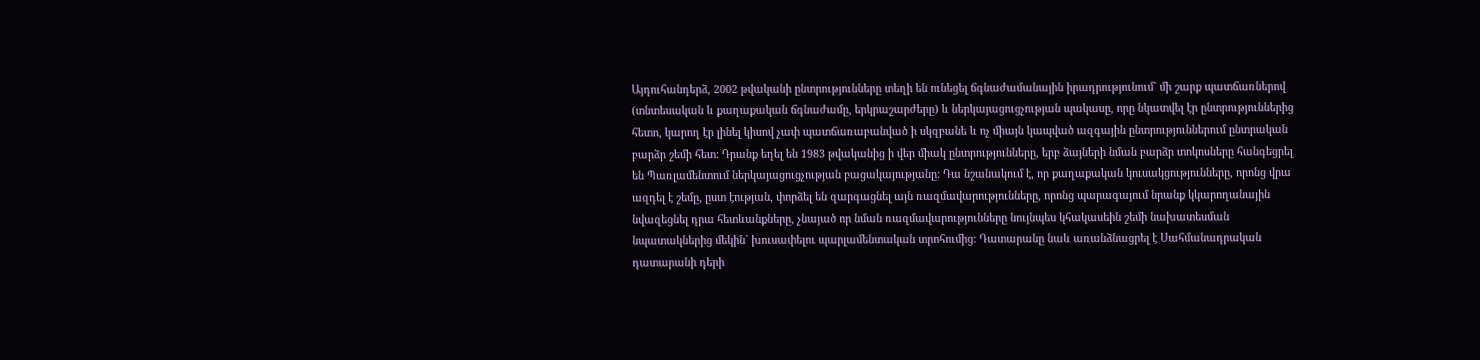Այդուհանդերձ, 2002 թվականի ընտրությունները տեղի են ունեցել ճգնաժամանային իրադրությունում` մի շարք պատճառներով (տնտեսական և քաղաքական ճգնաժամը, երկրաշարժերը) և ներկայացուցչության պակասը, որը նկատվել էր ընտրություններից հետո, կարող էր լինել կիսով չափ պատճառաբանված ի սկզբանե և ոչ միայն կապված ազգային ընտրություններում ընտրական բարձր շեմի հետ: Դրանք եղել են 1983 թվականից ի վեր միակ ընտրությունները, երբ ձայների նման բարձր տոկոսները հանգեցրել են Պառլամենտում ներկայացուցչության բացակայությանը: Դա նշանակում է, որ քաղաքական կուսակցությունները, որոնց վրա ազդել է շեմը, ըստ էության, փորձել են զարգացնել այն ռազմավարությունները, որոնց պարագայում նրանք կկարողանային նվազեցնել դրա հետևանքները, չնայած որ նման ռազմավարությունները նույնպես կհակասեին շեմի նախատեսման նպատակներից մեկին` խուսափելու պարլամենտական տրոհումից: Դատարանը նաև առանձնացրել է Սահմանադրական դատարանի դերի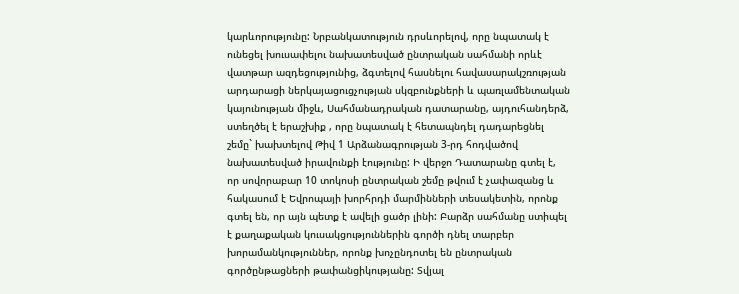կարևորությունը: Նրբանկատություն դրսևորելով, որը նպատակ է ունեցել խուսափելու նախատեսված ընտրական սահմանի որևէ վատթար ազդեցությունից, ձգտելով հասնելու հավասարակշռության արդարացի ներկայացուցչության սկզբունքների և պառլամենտական կայունության միջև, Սահմանադրական դատարանը, այդուհանդերձ, ստեղծել է երաշխիք , որը նպատակ է հետապնդել դադարեցնել շեմը` խախտելով Թիվ 1 Արձանագրության 3-րդ հոդվածով նախատեսված իրավունքի էությունը: Ի վերջո Դատարանը գտել է, որ սովորաբար 10 տոկոսի ընտրական շեմը թվում է չափազանց և հակասում է Եվրոպայի խորհրդի մարմինների տեսակետին, որոնք գտել են, որ այն պետք է ավելի ցածր լինի: Բարձր սահմանը ստիպել է քաղաքական կուսակցություններին գործի դնել տարբեր խորամանկություններ, որոնք խոչընդոտել են ընտրական գործընթացների թափանցիկությանը: Տվյալ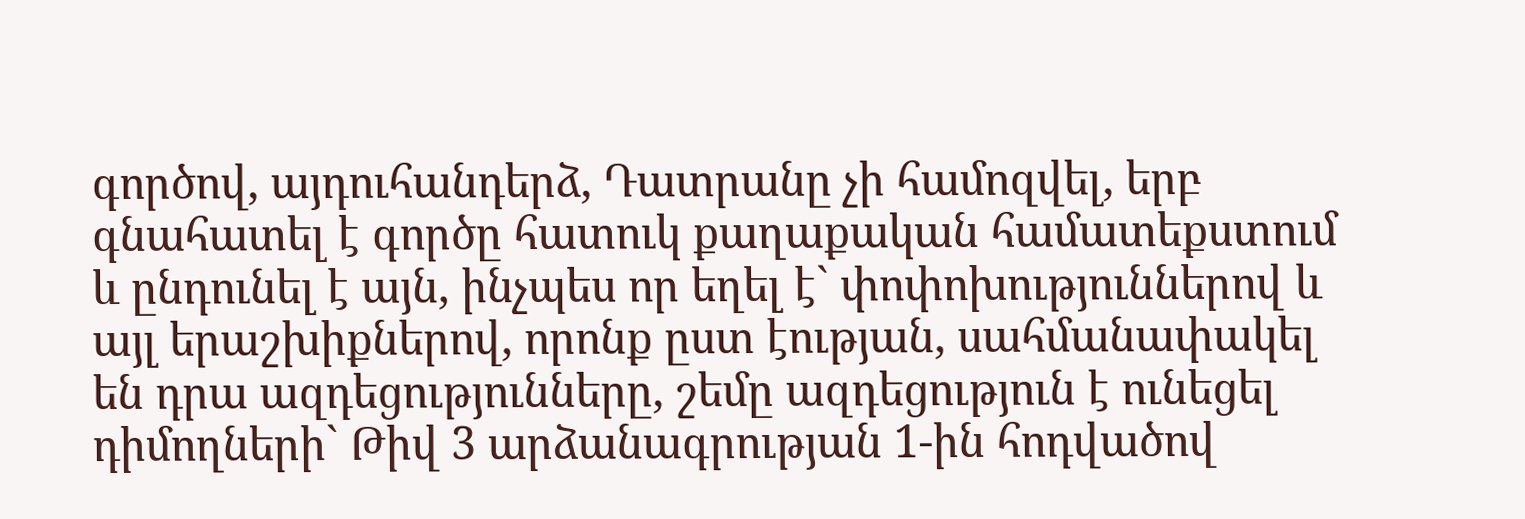գործով, այդուհանդերձ, Դատրանը չի համոզվել, երբ գնահատել է գործը հատուկ քաղաքական համատեքստում և ընդունել է այն, ինչպես որ եղել է` փոփոխություններով և այլ երաշխիքներով, որոնք ըստ էության, սահմանափակել են դրա ազդեցությունները, շեմը ազդեցություն է ունեցել դիմողների` Թիվ 3 արձանագրության 1-ին հոդվածով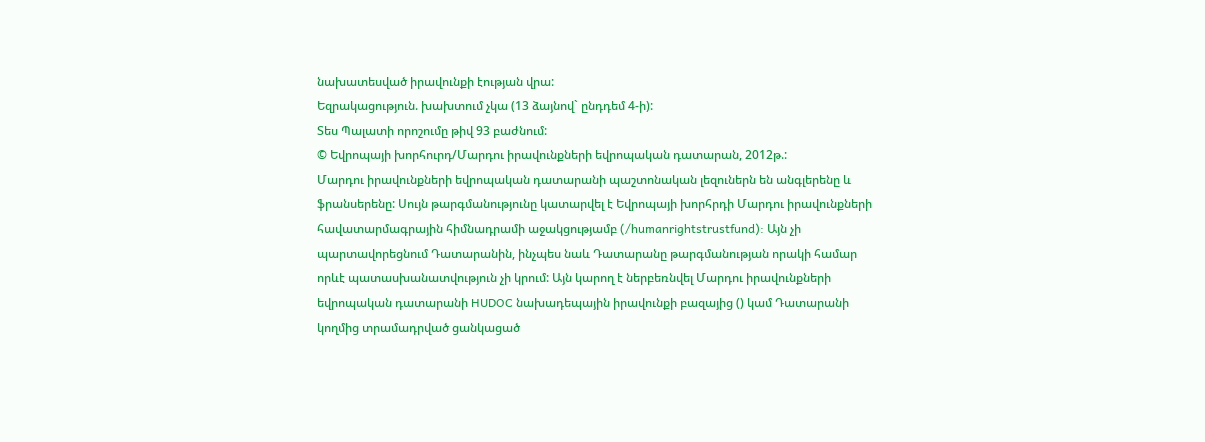նախատեսված իրավունքի էության վրա:
Եզրակացություն. խախտում չկա (13 ձայնով` ընդդեմ 4-ի):
Տես Պալատի որոշումը թիվ 93 բաժնում:
© Եվրոպայի խորհուրդ/Մարդու իրավունքների եվրոպական դատարան, 2012թ.:
Մարդու իրավունքների եվրոպական դատարանի պաշտոնական լեզուներն են անգլերենը և ֆրանսերենը: Սույն թարգմանությունը կատարվել է Եվրոպայի խորհրդի Մարդու իրավունքների հավատարմագրային հիմնադրամի աջակցությամբ (/humanrightstrustfund): Այն չի պարտավորեցնում Դատարանին, ինչպես նաև Դատարանը թարգմանության որակի համար որևէ պատասխանատվություն չի կրում: Այն կարող է ներբեռնվել Մարդու իրավունքների եվրոպական դատարանի HUDOC նախադեպային իրավունքի բազայից () կամ Դատարանի կողմից տրամադրված ցանկացած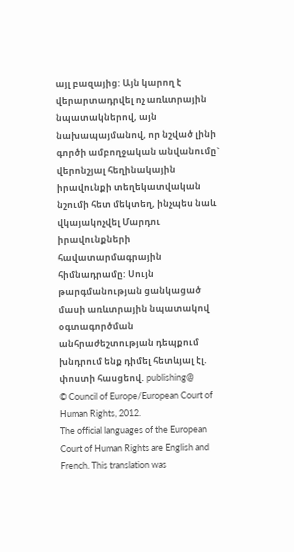այլ բազայից: Այն կարող է վերարտադրվել ոչ առևտրային նպատակներով, այն նախապայմանով, որ նշված լինի գործի ամբողջական անվանումը` վերոնշյալ հեղինակային իրավունքի տեղեկատվական նշումի հետ մեկտեղ, ինչպես նաև վկայակոչվել Մարդու իրավունքների հավատարմագրային հիմնադրամը: Սույն թարգմանության ցանկացած մասի առևտրային նպատակով օգտագործման անհրաժեշտության դեպքում խնդրում ենք դիմել հետևյալ էլ. փոստի հասցեով. publishing@
© Council of Europe/European Court of Human Rights, 2012.
The official languages of the European Court of Human Rights are English and French. This translation was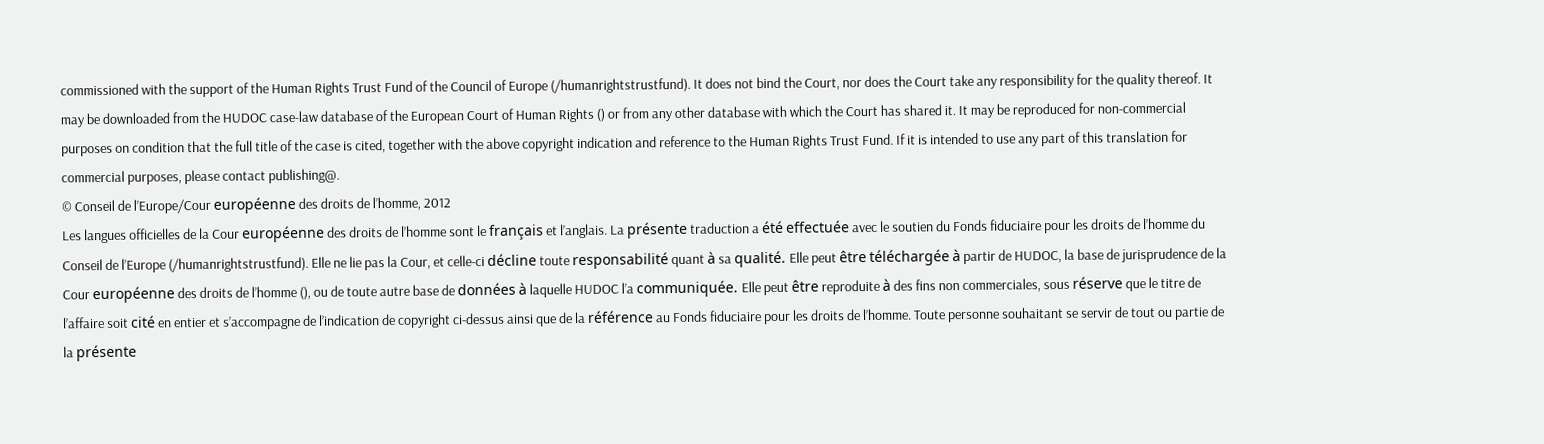commissioned with the support of the Human Rights Trust Fund of the Council of Europe (/humanrightstrustfund). It does not bind the Court, nor does the Court take any responsibility for the quality thereof. It may be downloaded from the HUDOC case-law database of the European Court of Human Rights () or from any other database with which the Court has shared it. It may be reproduced for non-commercial purposes on condition that the full title of the case is cited, together with the above copyright indication and reference to the Human Rights Trust Fund. If it is intended to use any part of this translation for commercial purposes, please contact publishing@.
© Conseil de l’Europe/Cour européenne des droits de l’homme, 2012
Les langues officielles de la Cour européenne des droits de l’homme sont le français et l’anglais. La présente traduction a été effectuée avec le soutien du Fonds fiduciaire pour les droits de l’homme du Conseil de l’Europe (/humanrightstrustfund). Elle ne lie pas la Cour, et celle-ci décline toute responsabilité quant à sa qualité. Elle peut être téléchargée à partir de HUDOC, la base de jurisprudence de la Cour européenne des droits de l’homme (), ou de toute autre base de données à laquelle HUDOC l’a communiquée. Elle peut être reproduite à des fins non commerciales, sous réserve que le titre de l’affaire soit cité en entier et s’accompagne de l’indication de copyright ci-dessus ainsi que de la référence au Fonds fiduciaire pour les droits de l’homme. Toute personne souhaitant se servir de tout ou partie de la présente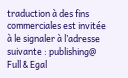traduction à des fins commerciales est invitée à le signaler à l’adresse suivante : publishing@
Full & Egal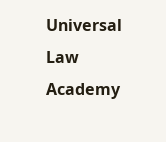Universal Law Academy